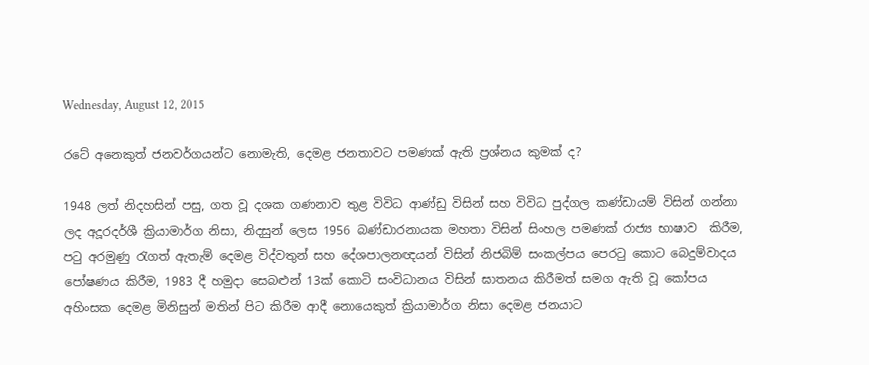Wednesday, August 12, 2015

රටේ අනෙකුත් ජනවර්ගයන්ට නොමැති, දෙමළ ජනතාවට පමණක් ඇති ප්‍රශ්නය කුමක් ද?

1948 ලත් නිදහසින් පසු, ගත වූ දශක ගණනාව තුළ විවිධ ආණ්ඩු විසින් සහ විවිධ පුද්ගල කණ්ඩායම් විසින් ගන්නා ලද අදූරදර්ශී ක්‍රියාමාර්ග නිසා, නිදසුන් ලෙස 1956 බණ්ඩාරනායක මහතා විසින් සිංහල පමණක් රාජ්‍ය භාෂාව  කිරීම, පටු අරමුණු රැගත් ඇතැම් දෙමළ විද්වතුන් සහ දේශපාලනඥයන් විසින් නිජබිම් සංකල්පය පෙරටු කොට බෙදුම්වාදය පෝෂණය කිරීම, 1983 දී හමුදා සෙබළුන් 13ක් කොටි සංවිධානය විසින් ඝාතනය කිරීමත් සමග ඇති වූ කෝපය අහිංසක දෙමළ මිනිසුන් මතින් පිට කිරීම ආදී නොයෙකුත් ක්‍රියාමාර්ග නිසා දෙමළ ජනයාට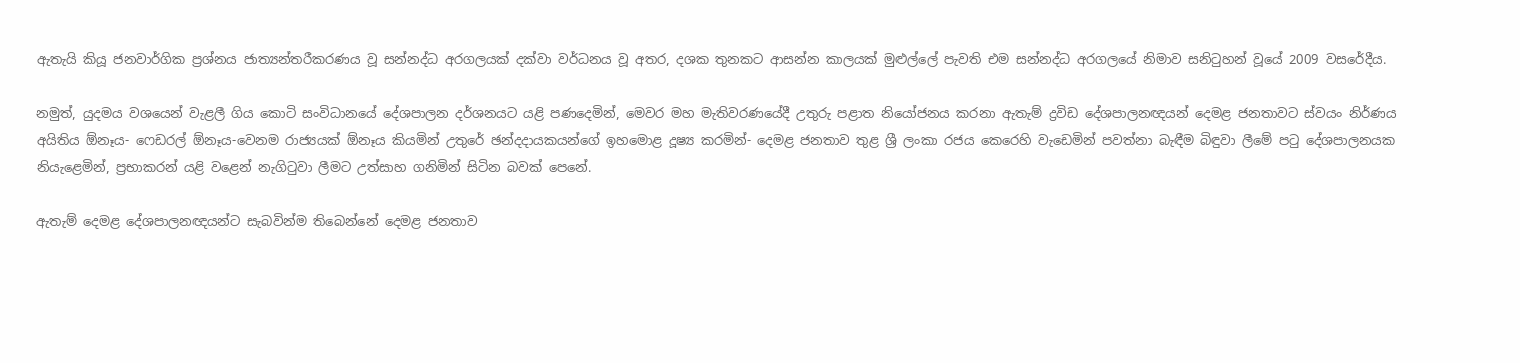ඇතැයි කියූ ජනවාර්ගික ප්‍රශ්නය ජාත්‍යන්තරීකරණය වූ සන්නද්ධ අරගලයක් දක්වා වර්ධනය වූ අතර, දශක තුනකට ආසන්න කාලයක් මුළුල්ලේ පැවති එම සන්නද්ධ අරගලයේ නිමාව සනිටුහන් වූයේ 2009 වසරේදීය.

නමුත්, යුදමය වශයෙන් වැළලී ගිය කොටි සංවිධානයේ දේශපාලන දර්ශනයට යළි පණදෙමින්, මෙවර මහ මැතිවරණයේදී උතුරු පළාත නියෝජනය කරනා ඇතැම් ද්‍රවිඩ දේශපාලනඥයන් දෙමළ ජනතාවට ස්වයං නිර්ණය අයිතිය ඕනෑය- ෆෙඩරල් ඕනෑය-වෙනම රාජ්‍යයක් ඕනෑය කියමින් උතුරේ ඡන්දදායකයන්ගේ ඉහමොළ දූෂ්‍ය කරමින්- දෙමළ ජනතාව තුළ ශ්‍රී ලංකා රජය කෙරෙහි වැඩෙමින් පවත්නා බැඳීම බිඳුවා ලීමේ පටු දේශපාලනයක නියැළෙමින්, ප්‍රභාකරන් යළි වළෙන් නැගිටුවා ලීමට උත්සාහ ගනිමින් සිටින බවක් පෙනේ.

ඇතැම් දෙමළ දේශපාලනඥයන්ට සැබවින්ම තිබෙන්නේ දෙමළ ජනතාව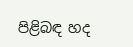පිළිබඳ හද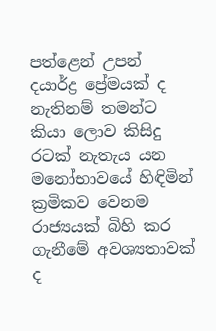පත්ළෙන් උපන් දයාර්ද්‍ර ප්‍රේමයක් ද නැතිනම් තමන්ට කියා ලොව කිසිදු රටක් නැතැය යන මනෝභාවයේ හිඳිමින් ක්‍රමිකව වෙනම රාජ්‍යයක් බිහි කර ගැනීමේ අවශ්‍යතාවක් ද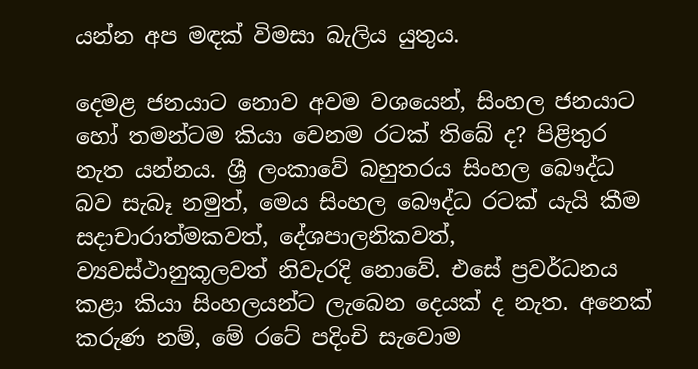යන්න අප මඳක් විමසා බැලිය යුතුය.

දෙමළ ජනයාට නොව අවම වශයෙන්, සිංහල ජනයාට හෝ තමන්ටම කියා වෙනම රටක් තිබේ ද? පිළිතුර නැත යන්නය. ශ්‍රී ලංකාවේ බහුතරය සිංහල බෞද්ධ බව සැබෑ නමුත්, මෙය සිංහල බෞද්ධ රටක් යැයි කීම සදාචාරාත්මකවත්, දේශපාලනිකවත්, ව්‍යවස්ථානුකූලවත් නිවැරදි නොවේ. එසේ ප්‍රවර්ධනය කළා කියා සිංහලයන්ට ලැබෙන දෙයක් ද නැත. අනෙක් කරුණ නම්, මේ රටේ පදිංචි සැවොම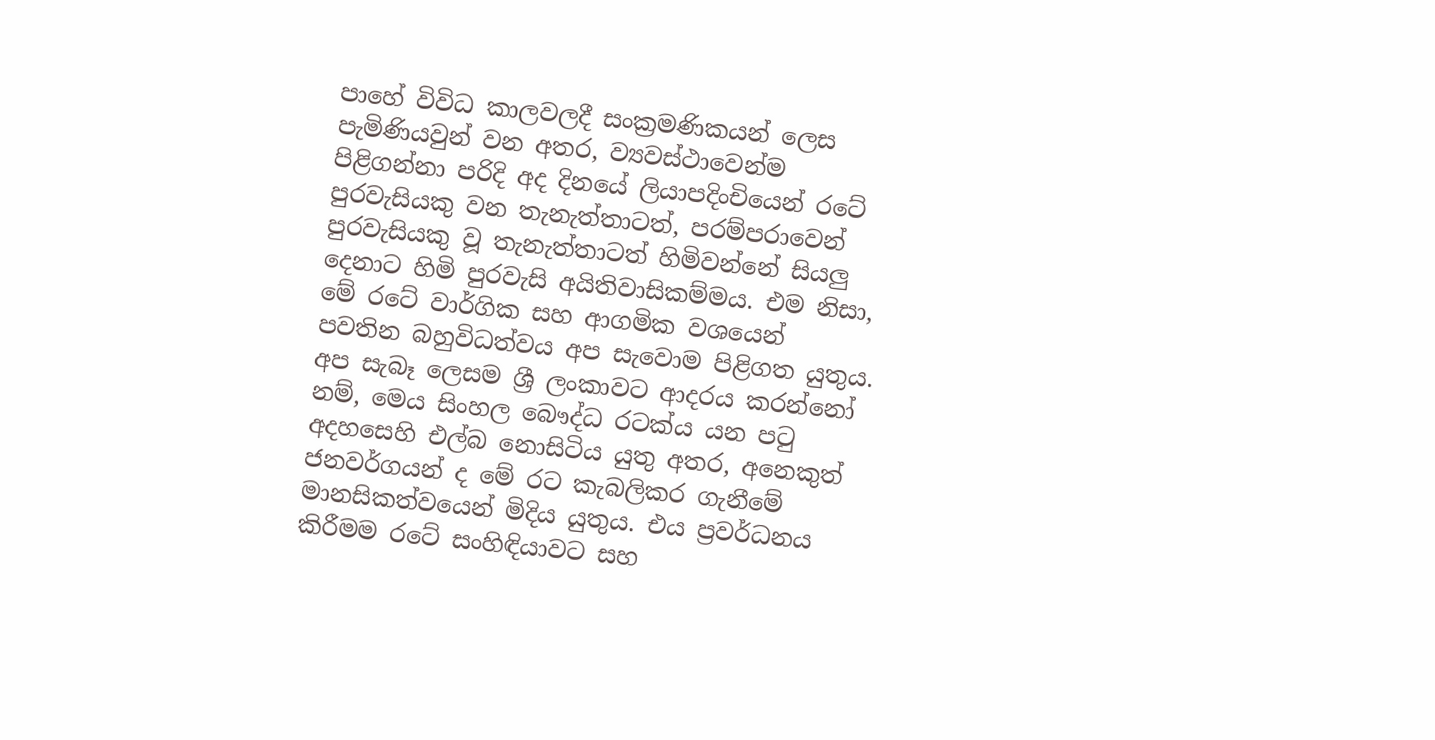පාහේ විවිධ කාලවලදී සංක්‍රමණිකයන් ලෙස පැමිණියවුන් වන අතර, ව්‍යවස්ථාවෙන්ම පිළිගන්නා පරිදි අද දිනයේ ලියාපදිංචියෙන් රටේ පුරවැසියකු වන තැනැත්තාටත්, පරම්පරාවෙන් පුරවැසියකු වූ තැනැත්තාටත් හිමිවන්නේ සියලු දෙනාට හිමි පුරවැසි අයිතිවාසිකම්මය. එම නිසා, මේ රටේ වාර්ගික සහ ආගමික වශයෙන් පවතින බහුවිධත්වය අප සැවොම පිළිගත යුතුය. අප සැබෑ ලෙසම ශ්‍රී ලංකාවට ආදරය කරන්නෝ නම්, මෙය සිංහල බෞද්ධ රටක්ය යන පටු අදහසෙහි එල්බ නොසිටිය යුතු අතර, අනෙකුත් ජනවර්ගයන් ද මේ රට කැබලිකර ගැනීමේ මානසිකත්වයෙන් මිදිය යුතුය. එය ප්‍රවර්ධනය කිරීමම රටේ සංහිඳියාවට සහ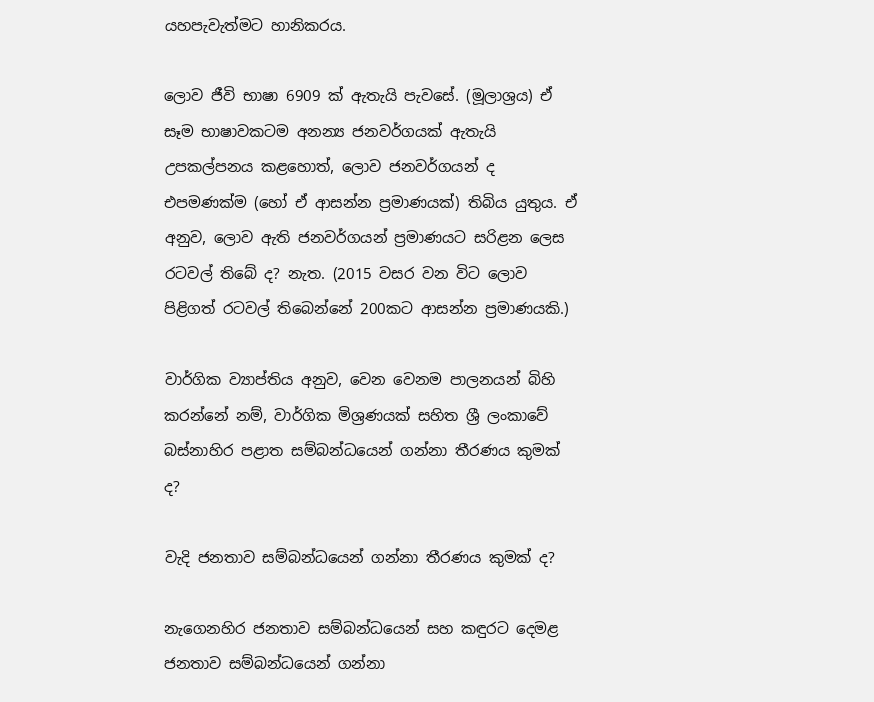යහපැවැත්මට හානිකරය.

ලොව ජීවි භාෂා 6909 ක් ඇතැයි පැවසේ. (මූලාශ්‍රය) ඒ සෑම භාෂාවකටම අනන්‍ය ජනවර්ගයක් ඇතැයි උපකල්පනය කළහොත්, ලොව ජනවර්ගයන් ද එපමණක්ම (හෝ ඒ ආසන්න ප්‍රමාණයක්) තිබිය යුතුය. ඒ අනුව, ලොව ඇති ජනවර්ගයන් ප්‍රමාණයට සරිළන ලෙස රටවල් තිබේ ද? නැත. (2015 වසර වන විට ලොව පිළිගත් රටවල් තිබෙන්නේ 200කට ආසන්න ප්‍රමාණයකි.)

වාර්ගික ව්‍යාප්තිය අනුව, වෙන වෙනම පාලනයන් බිහි කරන්නේ නම්, වාර්ගික මිශ්‍රණයක් සහිත ශ්‍රී ලංකාවේ බස්නාහිර පළාත සම්බන්ධයෙන් ගන්නා තීරණය කුමක් ද?

වැදි ජනතාව සම්බන්ධයෙන් ගන්නා තීරණය කුමක් ද?

නැගෙනහිර ජනතාව සම්බන්ධයෙන් සහ කඳුරට දෙමළ ජනතාව සම්බන්ධයෙන් ගන්නා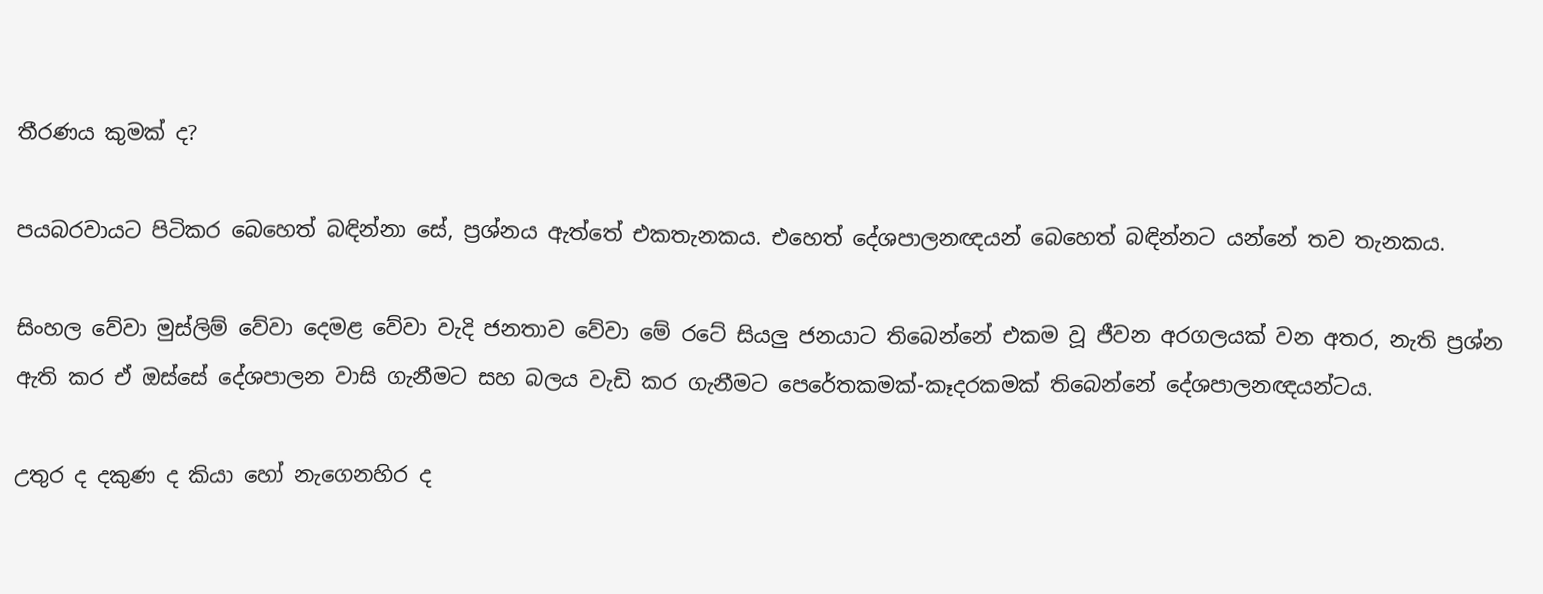තීරණය කුමක් ද?

පයබරවායට පිටිකර බෙහෙත් බඳින්නා සේ, ප්‍රශ්නය ඇත්තේ එකතැනකය. එහෙත් දේශපාලනඥයන් බෙහෙත් බඳින්නට යන්නේ තව තැනකය.

සිංහල වේවා මුස්ලිම් වේවා දෙමළ වේවා වැදි ජනතාව වේවා මේ රටේ සියලු ජනයාට තිබෙන්නේ එකම වූ ජීවන අරගලයක් වන අතර, නැති ප්‍රශ්න ඇති කර ඒ ඔස්සේ දේශපාලන වාසි ගැනීමට සහ බලය වැඩි කර ගැනීමට පෙරේතකමක්-කෑදරකමක් තිබෙන්නේ දේශපාලනඥයන්ටය.

උතුර ද දකුණ ද කියා හෝ නැගෙනහිර ද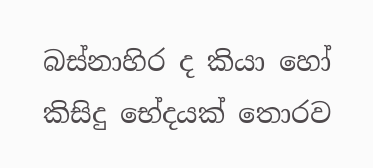බස්නාහිර ද කියා හෝ කිසිදු භේදයක් තොරව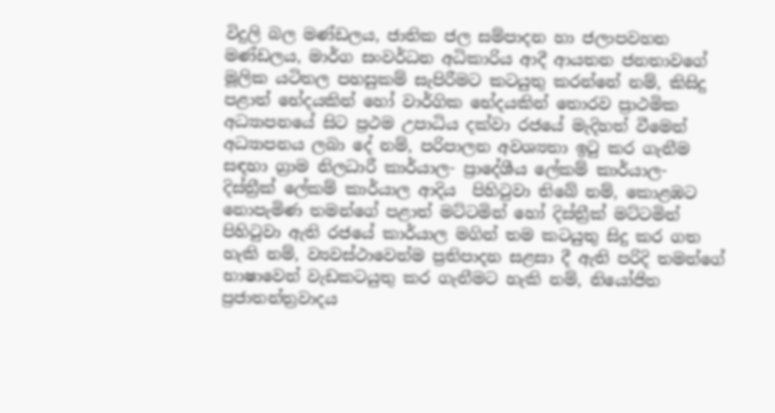විදුලි බල මණ්ඩලය, ජාතික ජල සම්පාදන හා ජලාපවහන මණ්ඩලය, මාර්ග සංවර්ධන අධිකාරිය ආදී ආයතන ජනතාවගේ මූලික යටිතල පහසුකම් සැපිරීමට කටයුතු කරන්නේ නම්, කිසිදු පළාත් භේදයකින් හෝ වාර්ගික භේදයකින් තොරව ප්‍රාථමික අධ්‍යාපනයේ සිට ප්‍රථම උපාධිය දක්වා රජයේ මැදිහත් වීමෙන් අධ්‍යාපනය ලබා දේ නම්, පරිපාලන අවශ්‍යතා ඉටු කර ගැනීම සඳහා ග්‍රාම නිලධාරී කාර්යාල- ප්‍රාදේශීය ලේකම් කාර්යාල- දිස්ත්‍රීක් ලේකම් කාර්යාල ආදිය  පිහිටුවා තිබේ නම්, කොළඹට නොපැමිණ තමන්ගේ පළාත් මට්ටමින් හෝ දිස්ත්‍රීක් මට්ටමින් පිහිටුවා ඇති රජයේ කාර්යාල මගින් තම කටයුතු සිදු කර ගත හැකි නම්, ව්‍යවස්ථාවෙන්ම ප්‍රතිපාදන සළසා දී ඇති පරිදි තමන්ගේ භාෂාවෙන් වැඩකටයුතු කර ගැනීමට හැකි නම්, නියෝජිත ප්‍රජාතන්ත්‍රවාදය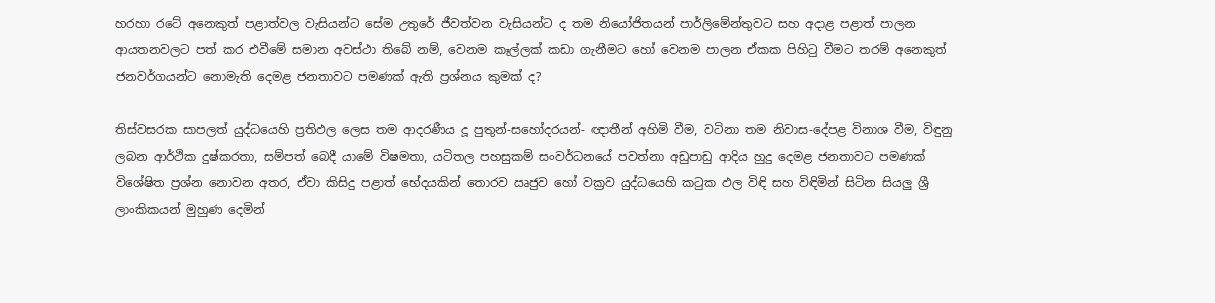හරහා රටේ අනෙකුත් පළාත්වල වැසියන්ට සේම උතුරේ ජීවත්වන වැසියන්ට ද තම නියෝජිතයන් පාර්ලිමේන්තුවට සහ අදාළ පළාත් පාලන ආයතනවලට පත් කර එවීමේ සමාන අවස්ථා තිබේ නම්, වෙනම කෑල්ලක් කඩා ගැනීමට හෝ වෙනම පාලන ඒකක පිහිටු වීමට තරම් අනෙකුත් ජනවර්ගයන්ට නොමැති දෙමළ ජනතාවට පමණක් ඇති ප්‍රශ්නය කුමක් ද?

තිස්වසරක සාපලත් යුද්ධයෙහි ප්‍රතිඵල ලෙස තම ආදරණීය දූ පුතුන්-සහෝදරයන්- ඥාතීන් අහිමි වීම, වටිනා තම නිවාස-දේපළ විනාශ වීම, විඳුනු ලබන ආර්ථික දුෂ්කරතා, සම්පත් බෙදී යාමේ විෂමතා, යටිතල පහසුකම් සංවර්ධනයේ පවත්නා අඩුපාඩු ආදිය හුදු දෙමළ ජනතාවට පමණක් විශේෂිත ප්‍රශ්න නොවන අතර, ඒවා කිසිදු පළාත් භේදයකින් තොරව ඍජුව හෝ වක්‍රව යුද්ධයෙහි කටුක ඵල විඳි සහ විඳිමින් සිටින සියලු ශ්‍රී ලාංකිකයන් මුහුණ දෙමින්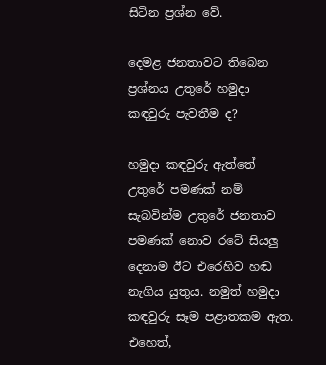සිටින ප්‍රශ්න වේ.

දෙමළ ජනතාවට තිබෙන ප්‍රශ්නය උතුරේ හමුදා කඳවුරු පැවතීම ද?

හමුදා කඳවුරු ඇත්තේ උතුරේ පමණක් නම් සැබවින්ම උතුරේ ජනතාව පමණක් නොව රටේ සියලු දෙනාම ඊට එරෙහිව හඬ නැගිය යුතුය. නමුත් හමුදා කඳවුරු සෑම පළාතකම ඇත. එහෙත්,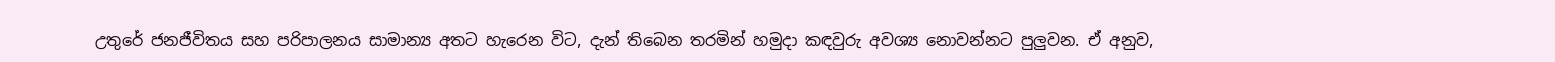උතුරේ ජනජීවිතය සහ පරිපාලනය සාමාන්‍ය අතට හැරෙන විට, දැන් තිබෙන තරමින් හමුදා කඳවුරු අවශ්‍ය නොවන්නට පුලුවන. ඒ අනුව,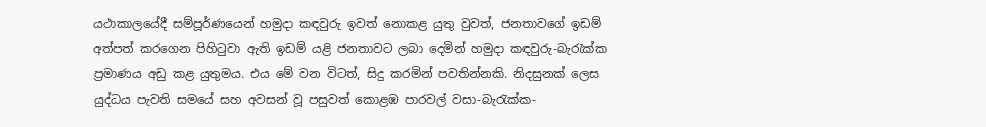යථාකාලයේදී සම්පූර්ණයෙන් හමුදා කඳවුරු ඉවත් නොකළ යුතු වුවත්, ජනතාවගේ ඉඩම් අත්පත් කරගෙන පිහිටුවා ඇති ඉඩම් යළි ජනතාවට ලබා දෙමින් හමුදා කඳවුරු-බැරැක්ක ප්‍රමාණය අඩු කළ යුතුමය. එය මේ වන විටත්, සිදු කරමින් පවතින්නකි. නිදසුනක් ලෙස යුද්ධය පැවති සමයේ සහ අවසන් වූ පසුවත් කොළඹ පාරවල් වසා-බැරැක්ක-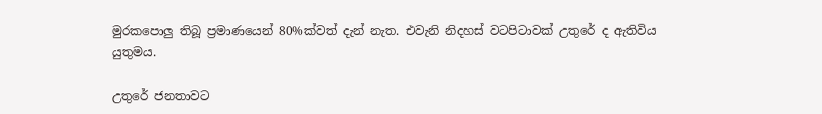මුරකපොලු තිබූ ප්‍රමාණයෙන් 80%ක්වත් දැන් නැත. එවැනි නිදහස් වටපිටාවක් උතුරේ ද ඇතිවිය යුතුමය.

උතුරේ ජනතාවට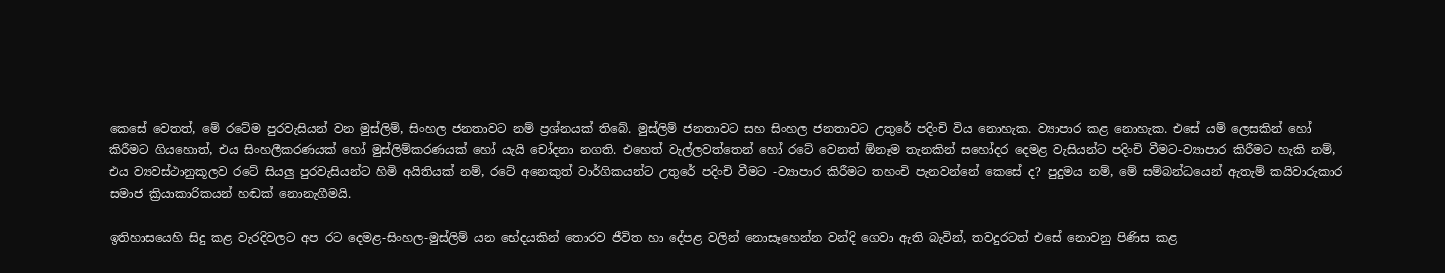කෙසේ වෙතත්, මේ රටේම පුරවැසියන් වන මුස්ලිම්, සිංහල ජනතාවට නම් ප්‍රශ්නයක් තිබේ. මුස්ලිම් ජනතාවට සහ සිංහල ජනතාවට උතුරේ පදිංචි විය නොහැක. ව්‍යාපාර කළ නොහැක. එසේ යම් ලෙසකින් හෝ කිරීමට ගියහොත්, එය සිංහලීකරණයක් හෝ මුස්ලිම්කරණයක් හෝ යැයි චෝදනා නගති. එහෙත් වැල්ලවත්තෙන් හෝ රටේ වෙනත් ඕනෑම තැනකින් සහෝදර දෙමළ වැසියන්ට පදිංචි වීමට-ව්‍යාපාර කිරීමට හැකි නම්, එය ව්‍යවස්ථානුකූලව රටේ සියලු පුරවැසියන්ට හිමි අයිතියක් නම්, රටේ අනෙකුත් වාර්ගිකයන්ට උතුරේ පදිංචි වීමට -ව්‍යාපාර කිරීමට තහංචි පැනවන්නේ කෙසේ ද? පුදුමය නම්, මේ සම්බන්ධයෙන් ඇතැම් කයිවාරුකාර සමාජ ක්‍රියාකාරිකයන් හඬක් නොනැගීමයි.

ඉතිහාසයෙහි සිදු කළ වැරදිවලට අප රට දෙමළ-සිංහල-මුස්ලිම් යන භේදයකින් තොරව ජීවිත හා දේපළ වලින් නොසෑහෙන්න වන්දි ගෙවා ඇති බැවින්, තවදුරටත් එසේ නොවනු පිණිස කළ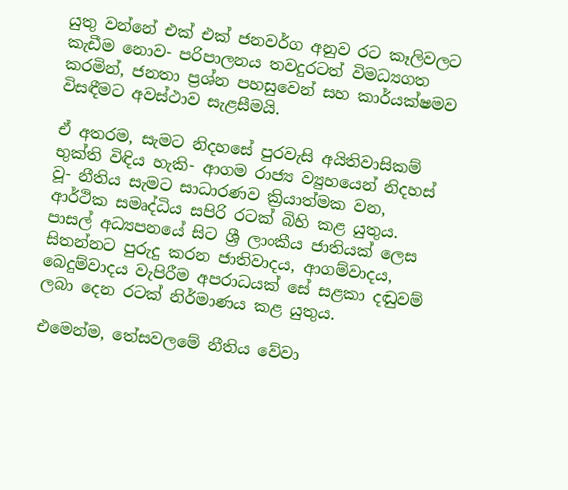යුතු වන්නේ එක් එක් ජනවර්ග අනුව රට කෑලිවලට කැඩීම නොව- පරිපාලනය තවදුරටත් විමධ්‍යගත කරමින්, ජනතා ප්‍රශ්න පහසුවෙන් සහ කාර්යක්ෂමව විසඳීමට අවස්ථාව සැළසීමයි.

ඒ අතරම, සැමට නිදහසේ පුරවැසි අයිතිවාසිකම් භුක්ති විඳිය හැකි- ආගම රාජ්‍ය ව්‍යුහයෙන් නිදහස් වූ- නීතිය සැමට සාධාරණව ක්‍රියාත්මක වන, ආර්ථික සමෘද්ධිය සපිරි රටක් බිහි කළ යුතුය. පාසල් අධ්‍යපනයේ සිට ශ්‍රී ලාංකීය ජාතියක් ලෙස සිතන්නට පුරුදු කරන ජාතිවාදය, ආගම්වාදය, බෙදුම්වාදය වැපිරීම අපරාධයක් සේ සළකා දඬුවම් ලබා දෙන රටක් නිර්මාණය කළ යුතුය.

එමෙන්ම, තේසවලමේ නීතිය වේවා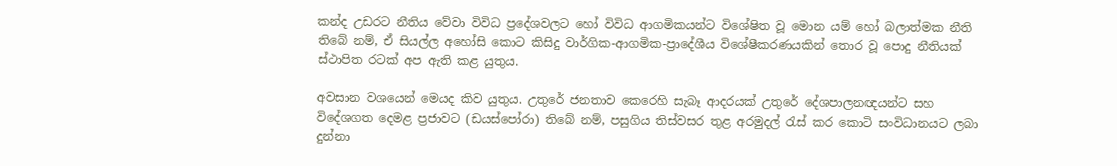කන්ද උඩරට නීතිය වේවා විවිධ ප්‍රදේශවලට හෝ විවිධ ආගමිකයන්ට විශේෂිත වූ මොන යම් හෝ බලාත්මක නීති තිබේ නම්, ඒ සියල්ල අහෝසි කොට කිසිදු වාර්ගික-ආගමික-ප්‍රාදේශීය විශේෂීකරණයකින් තොර වූ පොදු නීතියක් ස්ථාපිත රටක් අප ඇති කළ යුතුය.

අවසාන වශයෙන් මෙයද කිව යුතුය. උතුරේ ජනතාව කෙරෙහි සැබෑ ආදරයක් උතුරේ දේශපාලනඥයන්ට සහ විදේශගත දෙමළ ප්‍රජාවට (ඩයස්පෝරා) තිබේ නම්, පසුගිය තිස්වසර තුළ අරමුදල් රැස් කර කොටි සංවිධානයට ලබා දුන්නා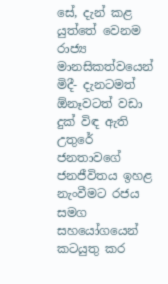සේ, දැන් කළ යුත්තේ වෙනම රාජ්‍ය මානසිකත්වයෙන් මිදී- දැනටමත් ඕනෑවටත් වඩා දුක් විඳ ඇති උතුරේ ජනතාවගේ ජනජීවිතය ඉහළ නැංවීමට රජය සමග සහයෝගයෙන් කටයුතු කර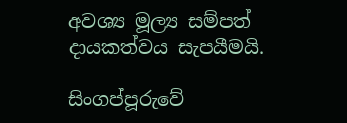අවශ්‍ය මූල්‍ය සම්පත් දායකත්වය සැපයීමයි.

සිංගප්පූරුවේ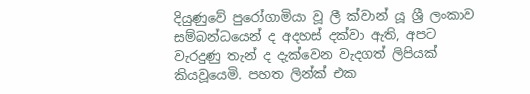දියුණුවේ පුරෝගාමියා වූ ලී ක්වාන් යූ ශ්‍රී ලංකාව සම්බන්ධයෙන් ද අදහස් දක්වා ඇති, අපට වැරදුණු තැන් ද දැක්වෙන වැදගත් ලිපියක් කියවූයෙමි. පහත ලින්ක් එක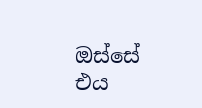ඔස්සේ එය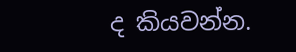ද කියවන්න.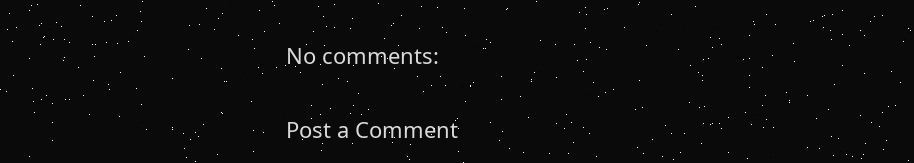No comments:

Post a Comment